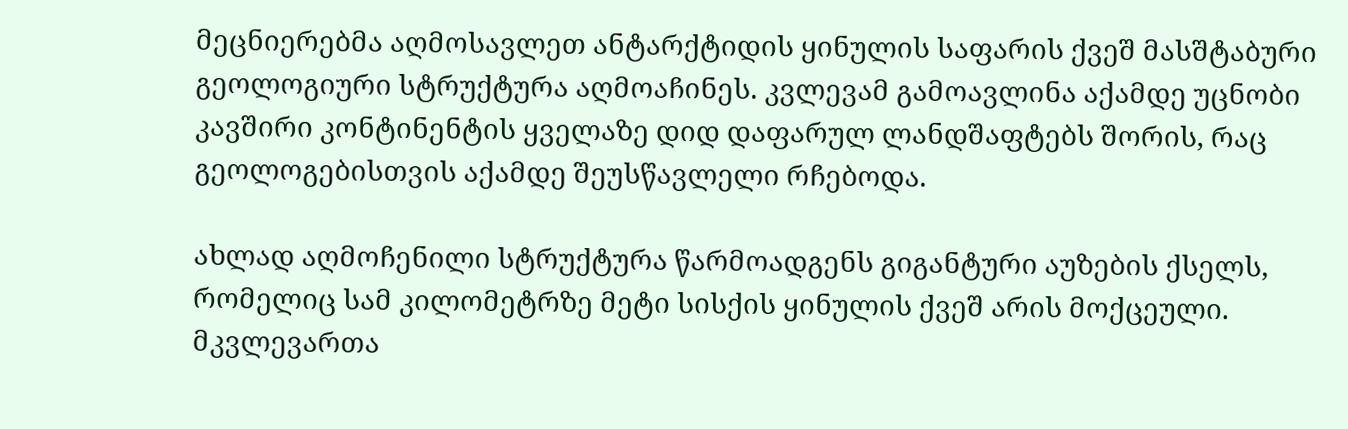მეცნიერებმა აღმოსავლეთ ანტარქტიდის ყინულის საფარის ქვეშ მასშტაბური გეოლოგიური სტრუქტურა აღმოაჩინეს. კვლევამ გამოავლინა აქამდე უცნობი კავშირი კონტინენტის ყველაზე დიდ დაფარულ ლანდშაფტებს შორის, რაც გეოლოგებისთვის აქამდე შეუსწავლელი რჩებოდა.

ახლად აღმოჩენილი სტრუქტურა წარმოადგენს გიგანტური აუზების ქსელს, რომელიც სამ კილომეტრზე მეტი სისქის ყინულის ქვეშ არის მოქცეული. მკვლევართა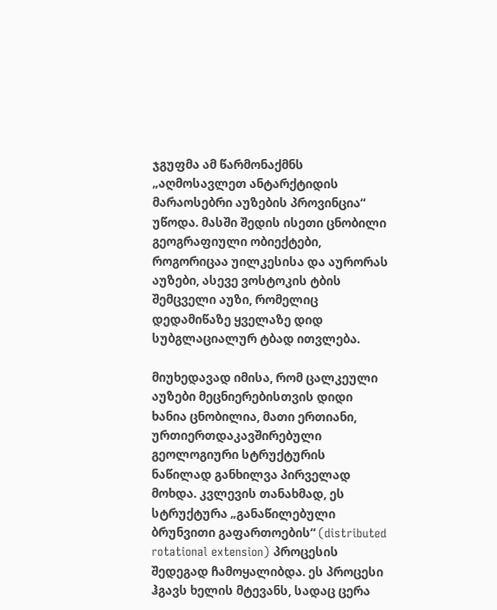ჯგუფმა ამ წარმონაქმნს „აღმოსავლეთ ანტარქტიდის მარაოსებრი აუზების პროვინცია“ უწოდა. მასში შედის ისეთი ცნობილი გეოგრაფიული ობიექტები, როგორიცაა უილკესისა და აურორას აუზები, ასევე ვოსტოკის ტბის შემცველი აუზი, რომელიც დედამიწაზე ყველაზე დიდ სუბგლაციალურ ტბად ითვლება.

მიუხედავად იმისა, რომ ცალკეული აუზები მეცნიერებისთვის დიდი ხანია ცნობილია, მათი ერთიანი, ურთიერთდაკავშირებული გეოლოგიური სტრუქტურის ნაწილად განხილვა პირველად მოხდა. კვლევის თანახმად, ეს სტრუქტურა „განაწილებული ბრუნვითი გაფართოების“ (distributed rotational extension) პროცესის შედეგად ჩამოყალიბდა. ეს პროცესი ჰგავს ხელის მტევანს, სადაც ცერა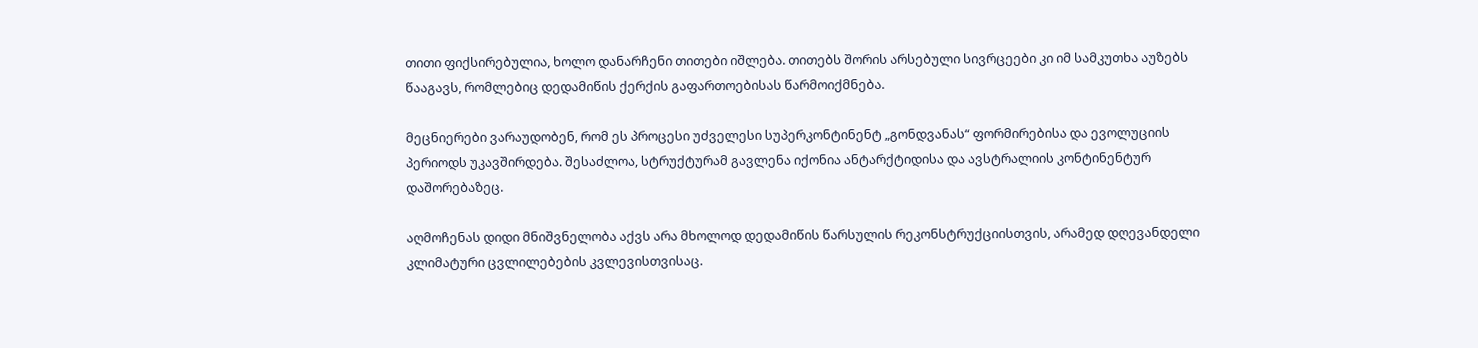თითი ფიქსირებულია, ხოლო დანარჩენი თითები იშლება. თითებს შორის არსებული სივრცეები კი იმ სამკუთხა აუზებს წააგავს, რომლებიც დედამიწის ქერქის გაფართოებისას წარმოიქმნება.

მეცნიერები ვარაუდობენ, რომ ეს პროცესი უძველესი სუპერკონტინენტ „გონდვანას“ ფორმირებისა და ევოლუციის პერიოდს უკავშირდება. შესაძლოა, სტრუქტურამ გავლენა იქონია ანტარქტიდისა და ავსტრალიის კონტინენტურ დაშორებაზეც.

აღმოჩენას დიდი მნიშვნელობა აქვს არა მხოლოდ დედამიწის წარსულის რეკონსტრუქციისთვის, არამედ დღევანდელი კლიმატური ცვლილებების კვლევისთვისაც.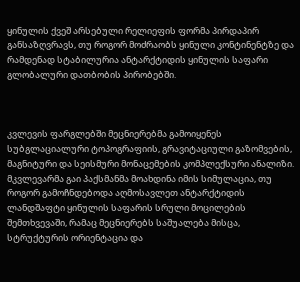ყინულის ქვეშ არსებული რელიეფის ფორმა პირდაპირ განსაზღვრავს, თუ როგორ მოძრაობს ყინული კონტინენტზე და რამდენად სტაბილურია ანტარქტიდის ყინულის საფარი გლობალური დათბობის პირობებში.



კვლევის ფარგლებში მეცნიერებმა გამოიყენეს სუბგლაციალური ტოპოგრაფიის, გრავიტაციული გაზომვების, მაგნიტური და სეისმური მონაცემების კომპლექსური ანალიზი. მკვლევარმა გაი პაქსმანმა მოახდინა იმის სიმულაცია, თუ როგორ გამოჩნდებოდა აღმოსავლეთ ანტარქტიდის ლანდშაფტი ყინულის საფარის სრული მოცილების შემთხვევაში, რამაც მეცნიერებს საშუალება მისცა, სტრუქტურის ორიენტაცია და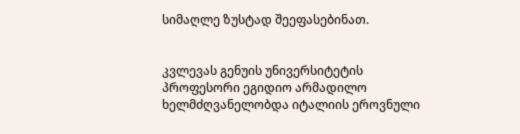სიმაღლე ზუსტად შეეფასებინათ.


კვლევას გენუის უნივერსიტეტის პროფესორი ეგიდიო არმადილო ხელმძღვანელობდა იტალიის ეროვნული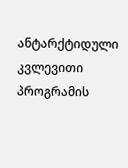ანტარქტიდული კვლევითი პროგრამის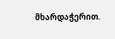მხარდაჭერით.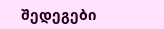შედეგები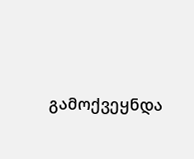გამოქვეყნდა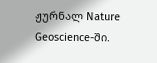ჟურნალ Nature Geoscience-ში.